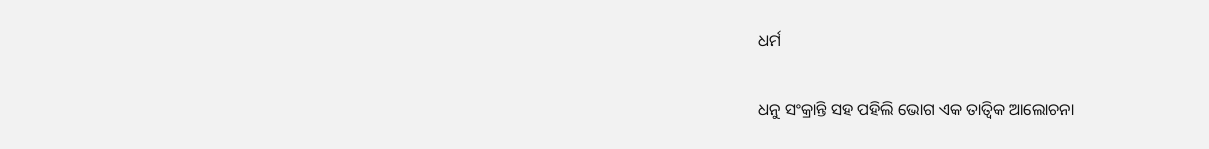ଧର୍ମ

ଧନୁ ସଂକ୍ରାନ୍ତି ସହ ପହିଲି ଭୋଗ ଏକ ତାତ୍ଵିକ ଆଲୋଚନା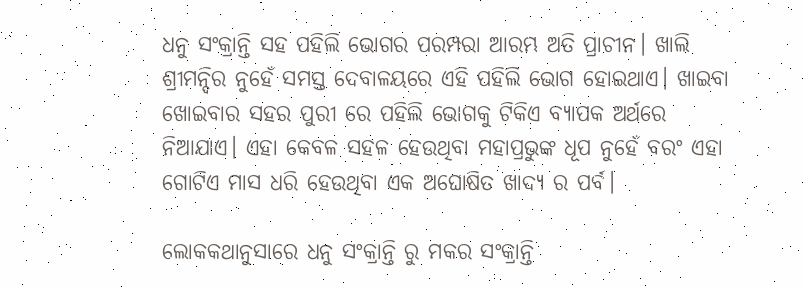ଧନୁ ସଂକ୍ରାନ୍ତି ସହ ପହିଲି ଭୋଗର ପରମ୍ପରା ଆରମ୍ଭ ଅତି ପ୍ରାଚୀନ। ଖାଲି ଶ୍ରୀମନ୍ଦିର ନୁହେଁ ସମସ୍ତ ଦେବାଳୟରେ ଏହି ପହିଲି ଭୋଗ ହୋଇଥାଏ। ଖାଇବା ଖୋଇବାର ସହର ପୁରୀ ରେ ପହିଲି ଭୋଗକୁ ଟିକିଏ ବ୍ୟାପକ ଅର୍ଥରେ ନିଆଯାଏ। ଏହା କେବଳ ସହଳ ହେଉଥିବା ମହାପ୍ରଭୁଙ୍କ ଧୂପ ନୁହେଁ ବରଂ ଏହା ଗୋଟିଏ ମାସ ଧରି ହେଉଥିବା ଏକ ଅଘୋଷିତ ଖାଦ୍ୟ ର ପର୍ବ।

ଲୋକକଥାନୁସାରେ ଧନୁ ସଂକ୍ରାନ୍ତି ରୁ ମକର ସଂକ୍ରାନ୍ତି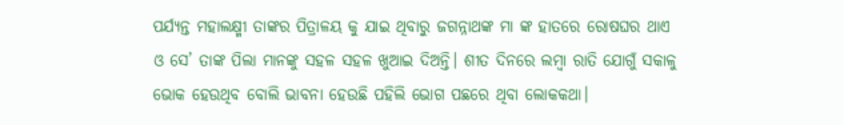ପର୍ଯ୍ୟନ୍ତ ମହାଲକ୍ଷ୍ମୀ ତାଙ୍କର ପିତ୍ରାଳୟ କୁ ଯାଇ ଥିବାରୁ ଜଗନ୍ନାଥଙ୍କ ମା ଙ୍କ ହାତରେ ରୋଷଘର ଥାଏ ଓ ସେ’ ତାଙ୍କ ପିଲା ମାନଙ୍କୁ ସହଳ ସହଳ ଖୁଆଇ ଦିଅନ୍ତି। ଶୀତ ଦିନରେ ଲମ୍ବା ରାତି ଯୋଗୁଁ ସକାଳୁ ଭୋକ ହେଉଥିବ ବୋଲି ଭାବନା ହେଉଛି ପହିଲି ଭୋଗ ପଛରେ ଥିବା ଲୋକକଥା।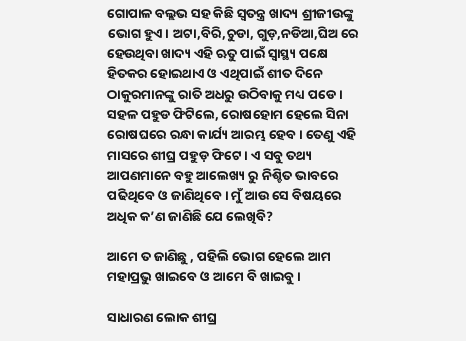ଗୋପାଳ ବଲ୍ଲଭ ସହ କିଛି ସ୍ଵତନ୍ତ୍ର ଖାଦ୍ୟ ଶ୍ରୀଜୀଉଙ୍କୁ ଭୋଗ ହୁଏ। ଅଟା,ବିରି,ଚୁଡା, ଗୁଡ଼,ନଡିଆ,ଘିଅ ରେ ହେଉଥିବା ଖାଦ୍ୟ ଏହି ଋତୁ ପାଇଁ ସ୍ଵାସ୍ଥ୍ୟ ପକ୍ଷେ ହିତକର ହୋଇଥାଏ ଓ ଏଥିପାଇଁ ଶୀତ ଦିନେ ଠାକୁରମାନଙ୍କୁ ରାତି ଅଧରୁ ଉଠିବାକୁ ମଧ୍ୟ ପଡେ। ସହଳ ପହୁଡ ଫିଟିଲେ, ରୋଷହୋମ ହେଲେ ସିନା ରୋଷଘରେ ରନ୍ଧା କାର୍ଯ୍ୟ ଆରମ୍ଭ ହେବ। ତେଣୁ ଏହି ମାସରେ ଶୀଘ୍ର ପହୁଡ଼ ଫିଟେ। ଏ ସବୁ ତଥ୍ୟ ଆପଣମାନେ ବହୁ ଆଲେଖ୍ୟ ରୁ ନିଶ୍ଚିତ ଭାବରେ ପଢିଥିବେ ଓ ଜାଣିଥିବେ। ମୁଁ ଆଉ ସେ ବିଷୟରେ ଅଧିକ କ’ଣ ଜାଣିଛି ଯେ ଲେଖିବି?

ଆମେ ତ ଜାଣିଛୁ , ପହିଲି ଭୋଗ ହେଲେ ଆମ ମହାପ୍ରଭୁ ଖାଇବେ ଓ ଆମେ ବି ଖାଇବୁ।

ସାଧାରଣ ଲୋକ ଶୀଘ୍ର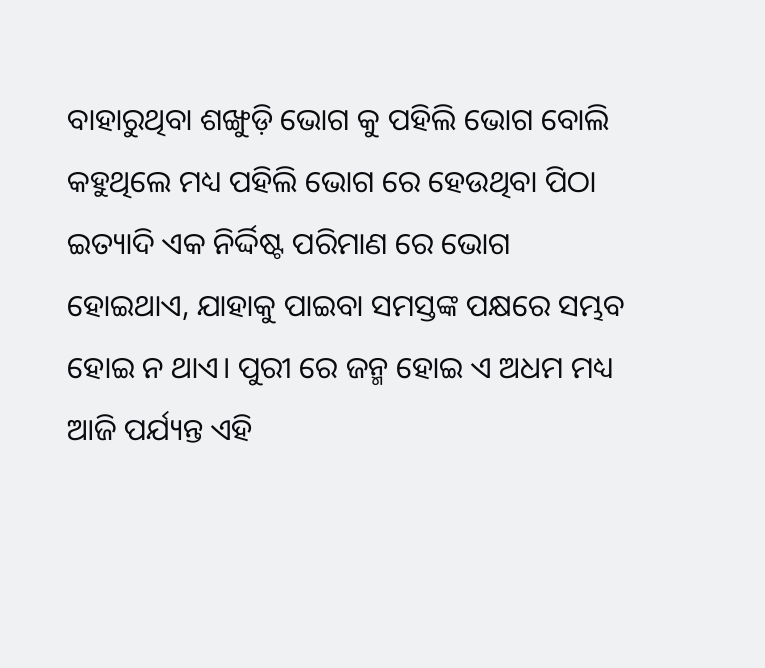ବାହାରୁଥିବା ଶଙ୍ଖୁଡ଼ି ଭୋଗ କୁ ପହିଲି ଭୋଗ ବୋଲି କହୁଥିଲେ ମଧ୍ୟ ପହିଲି ଭୋଗ ରେ ହେଉଥିବା ପିଠା ଇତ୍ୟାଦି ଏକ ନିର୍ଦ୍ଦିଷ୍ଟ ପରିମାଣ ରେ ଭୋଗ ହୋଇଥାଏ, ଯାହାକୁ ପାଇବା ସମସ୍ତଙ୍କ ପକ୍ଷରେ ସମ୍ଭବ ହୋଇ ନ ଥାଏ। ପୁରୀ ରେ ଜନ୍ମ ହୋଇ ଏ ଅଧମ ମଧ୍ୟ ଆଜି ପର୍ଯ୍ୟନ୍ତ ଏହି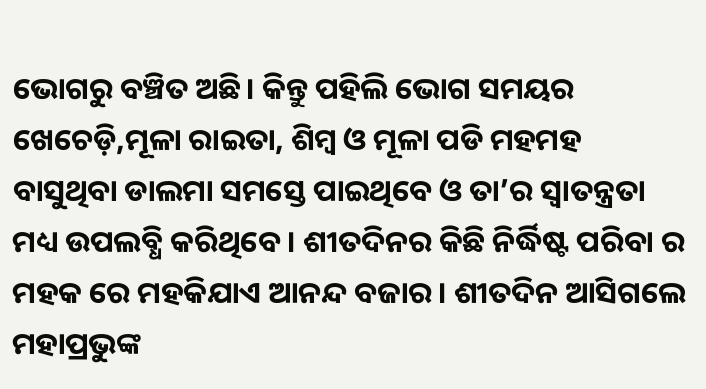ଭୋଗରୁ ବଞ୍ଚିତ ଅଛି। କିନ୍ତୁ ପହିଲି ଭୋଗ ସମୟର ଖେଚେଡ଼ି,ମୂଳା ରାଇତା, ଶିମ୍ବ ଓ ମୂଳା ପଡି ମହମହ ବାସୁଥିବା ଡାଲମା ସମସ୍ତେ ପାଇଥିବେ ଓ ତା’ର ସ୍ଵାତନ୍ତ୍ରତା ମଧ୍ୟ ଉପଲବ୍ଧି କରିଥିବେ। ଶୀତଦିନର କିଛି ନିର୍ଦ୍ଧିଷ୍ଟ ପରିବା ର ମହକ ରେ ମହକିଯାଏ ଆନନ୍ଦ ବଜାର। ଶୀତଦିନ ଆସିଗଲେ ମହାପ୍ରଭୁଙ୍କ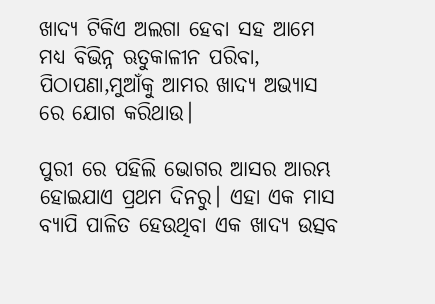ଖାଦ୍ୟ ଟିକିଏ ଅଲଗା ହେବା ସହ ଆମେ ମଧ୍ୟ ବିଭିନ୍ନ ଋତୁକାଳୀନ ପରିବା, ପିଠାପଣା,ମୁଆଁକୁ ଆମର ଖାଦ୍ୟ ଅଭ୍ୟାସ ରେ ଯୋଗ କରିଥାଉ।

ପୁରୀ ରେ ପହିଲି ଭୋଗର ଆସର ଆରମ୍ଭ ହୋଇଯାଏ ପ୍ରଥମ ଦିନରୁ। ଏହା ଏକ ମାସ ବ୍ୟାପି ପାଳିତ ହେଉଥିବା ଏକ ଖାଦ୍ୟ ଉତ୍ସବ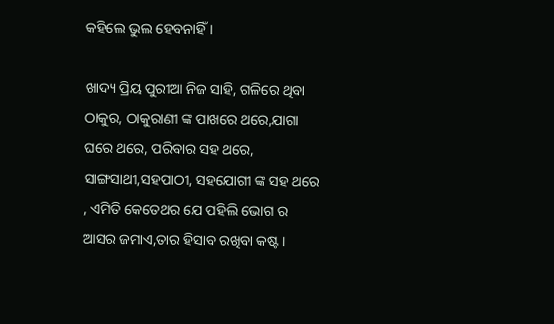କହିଲେ ଭୁଲ ହେବନାହିଁ ।

ଖାଦ୍ୟ ପ୍ରିୟ ପୁରୀଆ ନିଜ ସାହି, ଗଳିରେ ଥିବା ଠାକୁର, ଠାକୁରାଣୀ ଙ୍କ ପାଖରେ ଥରେ,ଯାଗା ଘରେ ଥରେ, ପରିବାର ସହ ଥରେ, ସାଙ୍ଗସାଥୀ,ସହପାଠୀ, ସହଯୋଗୀ ଙ୍କ ସହ ଥରେ , ଏମିତି କେତେଥର ଯେ ପହିଲି ଭୋଗ ର ଆସର ଜମାଏ,ତାର ହିସାବ ରଖିବା କଷ୍ଟ।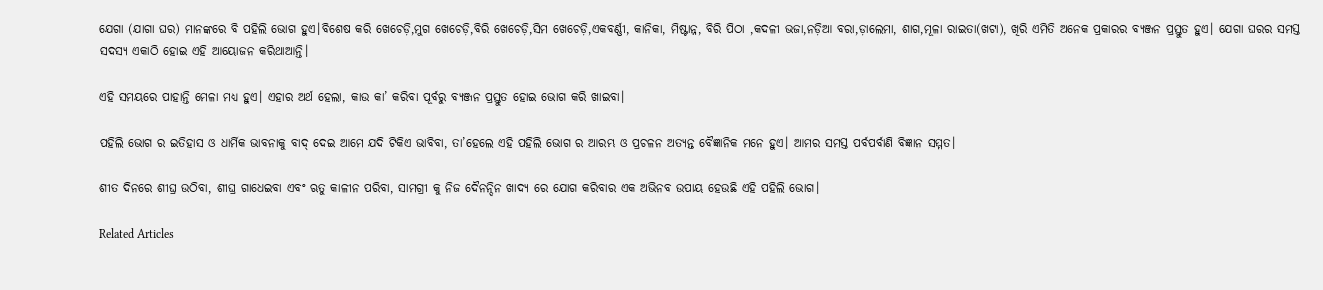ଯେଗା (ଯାଗା ଘର) ମାନଙ୍କରେ ବି ପହିଲି ଭୋଗ ହୁଏ।ବିଶେଷ କରି ଖେଚେଡ଼ି,ମୁଗ ଖେଚେଡ଼ି,ବିରି ଖେଚେଡ଼ି,ସିମ ଖେଚେଡ଼ି,ଏକବର୍ଣ୍ଣୀ, କାନିକା, ମିଷ୍ଟାନ୍ନ, ବିରି ପିଠା ,କଦଳୀ ଭଜା,ନଡ଼ିଆ ବରା,ଡ଼ାଲେମା, ଶାଗ,ମୂଳା ରାଇତା(ଖଟା), ଖିରି ଏମିତି ଅନେକ ପ୍ରକାରର ବ୍ୟଞ୍ଜନ ପ୍ରସ୍ତୁତ ହୁଏ। ଯେଗା ଘରର ସମସ୍ତ ସଦସ୍ୟ ଏକାଠି ହୋଇ ଏହି ଆୟୋଜନ କରିଥାଆନ୍ତି।

ଏହି ସମୟରେ ପାହାନ୍ତି ମେଳା ମଧ୍ୟ ହୁଏ। ଏହାର ଅର୍ଥ ହେଲା, କାଉ କା’ କରିବା ପୂର୍ବରୁ ବ୍ୟଞ୍ଜନ ପ୍ରସ୍ତୁତ ହୋଇ ଭୋଗ କରି ଖାଇବା।

ପହିଲି ଭୋଗ ର ଇତିହାସ ଓ ଧାର୍ମିକ ଭାବନାକୁ ବାଦ୍ ଦେଇ ଆମେ ଯଦି ଟିକିଏ ଭାବିବା, ତା’ହେଲେ ଏହି ପହିଲି ଭୋଗ ର ଆରମ୍ଭ ଓ ପ୍ରଚଳନ ଅତ୍ୟନ୍ତ ବୈଜ୍ଞାନିକ ମନେ ହୁଏ। ଆମର ସମସ୍ତ ପର୍ବପର୍ବାଣି ବିଜ୍ଞାନ ସମ୍ମତ।

ଶୀତ ଦିନରେ ଶୀଘ୍ର ଉଠିବା, ଶୀଘ୍ର ଗାଧେଇବା ଏବଂ ଋତୁ କାଳୀନ ପରିବା, ସାମଗ୍ରୀ କୁ ନିଜ ଦୈନନ୍ଦିନ ଖାଦ୍ୟ ରେ ଯୋଗ କରିବାର ଏକ ଅଭିନବ ଉପାୟ ହେଉଛି ଏହି ପହିଲି ଭୋଗ।

Related Articles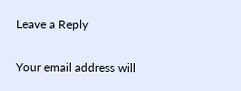Leave a Reply

Your email address will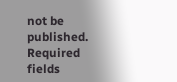not be published. Required fields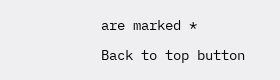are marked *

Back to top button